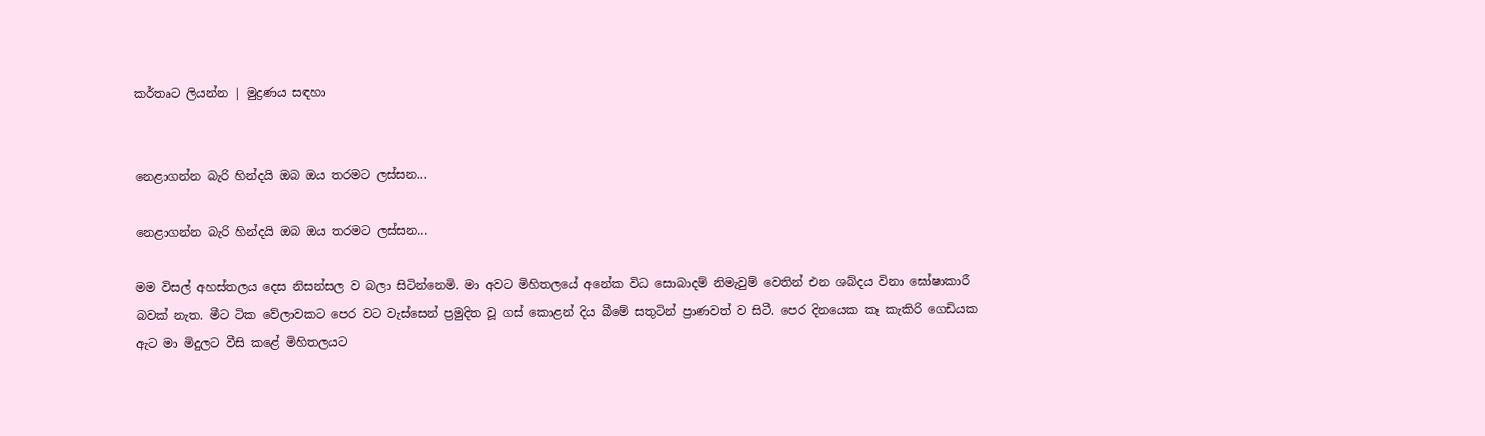කර්තෘට ලියන්න | මුද්‍රණය සඳහා


නෙළාගන්න බැරි හින්දයි ඔබ ඔය තරමට ලස්සන...

නෙළාගන්න බැරි හින්දයි ඔබ ඔය තරමට ලස්සන...

මම විසල් අහස්තලය දෙස නිසන්සල ව බලා සිටින්නෙමි. මා අවට මිහිතලයේ අනේක විධ සොබාදම් නිමැවුම් වෙතින් එන ශබ්දය විනා ඝෝෂාකාරී බවක් නැත. මීට ටික වේලාවකට පෙර වට වැස්සෙන් ප්‍රමුදිත වූ ගස් කොළන් දිය බීමේ සතුටින් ප්‍රාණවත් ව සිටී. පෙර දිනයෙක කෑ කැකිරි ගෙඩියක ඇට මා මිදුලට වීසි කළේ මිහිතලයට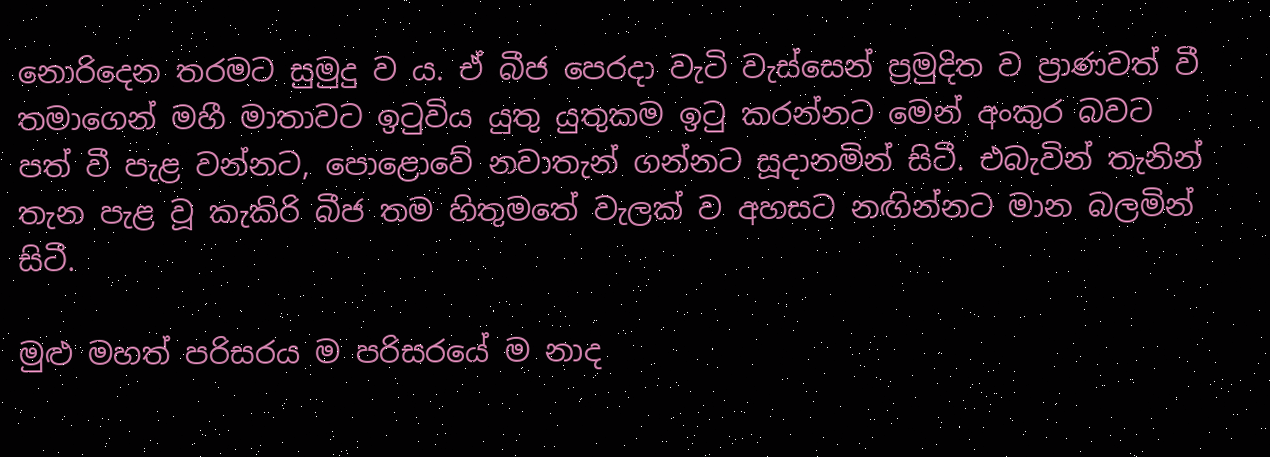නොරිදෙන තරමට සුමුදු ව ය. ඒ බීජ පෙරදා වැටි වැස්සෙන් ප්‍රමුදිත ව ප්‍රාණවත් වී තමාගෙන් මහී මාතාවට ඉටුවිය යුතු යුතුකම ඉටු කරන්නට මෙන් අංකුර බවට පත් වී පැළ වන්නට, පොළොවේ නවාතැන් ගන්නට සූදානමින් සිටී. එබැවින් තැනින් තැන පැළ වූ කැකිරි බීජ තම හිතුමතේ වැලක් ව අහසට නඟින්නට මාන බලමින් සිටී.

මුළු මහත් පරිසරය ම පරිසරයේ ම නාද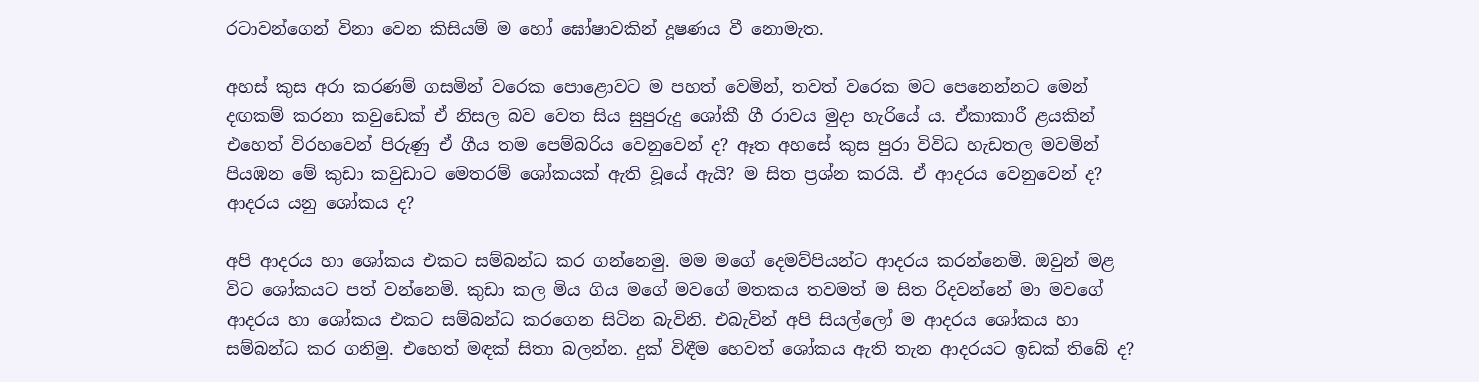රටාවන්ගෙන් විනා වෙන කිසියම් ම හෝ ඝෝෂාවකින් දූෂණය වී නොමැත.

අහස් කුස අරා කරණම් ගසමින් වරෙක පොළොවට ම පහත් වෙමින්, තවත් වරෙක මට පෙනෙන්නට මෙන් දඟකම් කරනා කවුඩෙක් ඒ නිසල බව වෙත සිය සුපුරුදු ශෝකී ගී රාවය මුදා හැරියේ ය. ඒකාකාරී ළයකින් එහෙත් විරහවෙන් පිරුණු ඒ ගීය තම පෙම්බරිය වෙනුවෙන් ද? ඈත අහසේ කුස පුරා විවිධ හැඩතල මවමින් පියඹන මේ කුඩා කවුඩාට මෙතරම් ‍ශෝකයක් ඇති වූයේ ඇයි? ම සිත ප්‍රශ්න කරයි. ඒ ආදරය වෙනුවෙන් ද? ආදරය යනු ශෝකය ද?

අපි ආදරය හා ශෝකය එකට සම්බන්ධ කර ගන්නෙමු. මම මගේ දෙමව්පියන්ට ආදරය කරන්නෙමි. ඔවුන් මළ විට ශෝකයට පත් වන්නෙමි. කුඩා කල මිය ගිය මගේ මවගේ මතකය තවමත් ම සිත රිදවන්නේ මා මවගේ ආදරය හා ශෝකය එකට සම්බන්ධ කරගෙන සිටින බැවිනි. එබැවින් අපි සියල්ලෝ ම ආදරය ශෝකය හා සම්බන්ධ කර ගනිමු. එහෙත් මඳක් සිතා බලන්න. දුක් විඳීම හෙවත් ශෝකය ඇති තැන ආදරයට ඉඩක් තිබේ ද?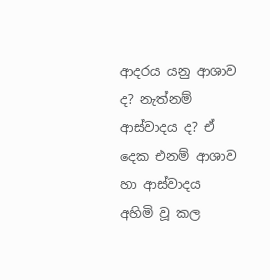ආදරය යනු ආශාව ද? නැත්නම් ආස්වාදය ද? ඒ දෙක එනම් ආශාව හා ආස්වාදය අහිමි වූ කල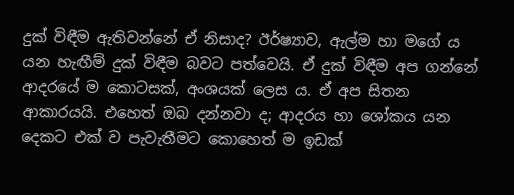දුක් විඳීම ඇතිවන්නේ ඒ නිසාද? ඊර්ෂ්‍යාව, ඇල්ම හා මගේ ය යන හැඟීම් දුක් විඳීම බවට පත්වෙයි. ඒ දුක් විඳීම අප ගන්නේ ආදරයේ ම කොටසක්, අංශයක් ලෙස ය. ඒ අප සිතන ආකාරයයි. එහෙත් ඔබ දන්නවා ද; ආදරය හා ශෝකය යන දෙකට එක් ව පැවැතීමට කොහෙත් ම ඉඩක්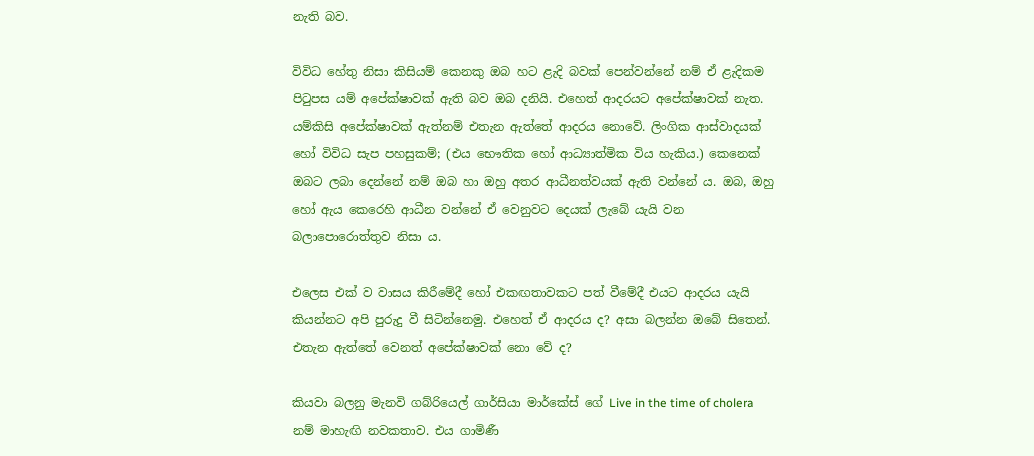නැති බව.

විවිධ හේතු නිසා කිසියම් කෙනකු ඔබ හට ළැදි බවක් පෙන්වන්නේ නම් ඒ ළැදිකම පිටුපස යම් අපේක්ෂාවක් ඇති බව ඔබ දනියි. එහෙත් ආදරයට අපේක්ෂාවක් නැත. යම්කිසි අපේක්ෂාවක් ඇත්නම් එතැන ඇත්තේ ආදරය නොවේ. ලිංගික ආස්වාදයක් හෝ විවිධ සැප පහසුකම්; (එය භෞතික හෝ ආධ්‍යාත්මික විය හැකිය.) කෙනෙක් ඔබට ලබා දෙන්නේ නම් ඔබ හා ඔහු අතර ආධීනත්වයක් ඇති වන්නේ ය. ඔබ, ඔහු හෝ ඇය කෙරෙහි ආධීන වන්නේ ඒ වෙනුවට දෙයක් ලැබේ යැයි වන බලාපොරොත්තුව නිසා ය.

එලෙස එක් ව වාසය කිරීමේදී හෝ එකඟතාවකට පත් වීමේදී එයට ආදරය යැයි කියන්නට අපි පුරුදු වී සිටින්නෙමු. එහෙත් ඒ ආදරය ද? අසා බලන්න ඔබේ සිතෙන්. එතැන ඇත්තේ වෙනත් අපේක්ෂාවක් නො වේ ද?

කියවා බලනු මැනවි ගබ්රියෙල් ගාර්සියා මාර්කේස් ගේ Live in the time of cholera නම් මාහැඟි නවකතාව. එය ගාමිණී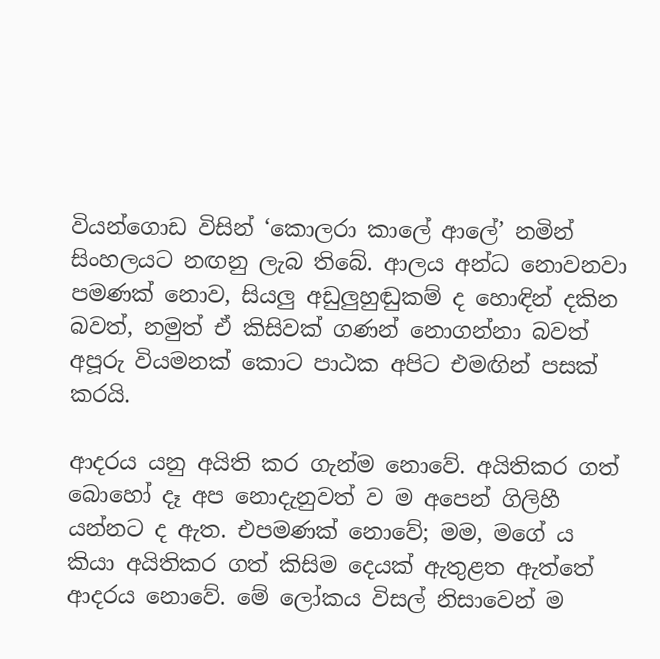වියන්ගොඩ විසින් ‘කොලරා කාලේ ආලේ’ නමින් සිංහලයට නඟනු ලැබ තිබේ. ආලය අන්ධ නොවනවා පමණක් නොව, සියලු අඩුලුහුඬුකම් ද හොඳින් දකින බවත්, නමුත් ඒ කිසිවක් ගණන් නොගන්නා බවත් අපූරු වියමනක් කොට පාඨක අපිට එමඟින් පසක් කරයි.

ආදරය යනු අයිති කර ගැන්ම නොවේ. අයිතිකර ගත් බොහෝ දෑ අප නොදැනුවත් ව ම අපෙන් ගිලිහී යන්නට ද ඇත. එපමණක් නොවේ; මම, මගේ ය කියා අයිතිකර ගත් කිසිම දෙයක් ඇතුළත ඇත්තේ ආදරය නොවේ. මේ ලෝකය විසල් නිසාවෙන් ම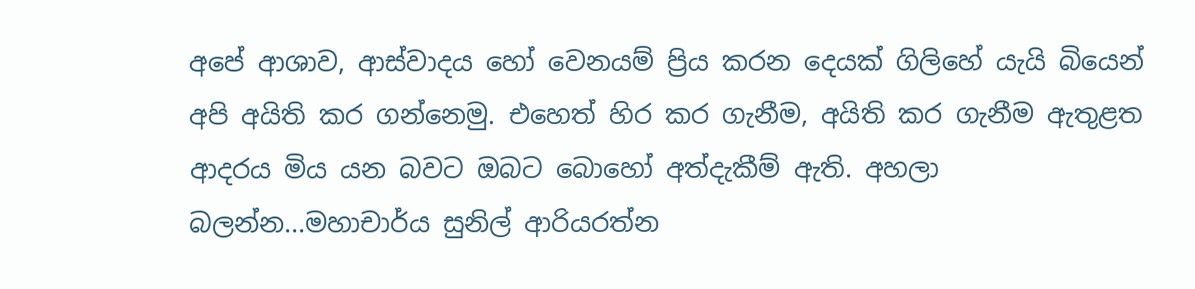අපේ ආශාව, ආස්වාදය ‍හෝ වෙනයම් ප්‍රිය කරන දෙයක් ගිලිහේ යැයි බියෙන් අපි අයිති කර ගන්නෙමු. එහෙත් හිර කර ගැනීම, අයිති කර ගැනීම ඇතුළත ආදරය මිය යන බවට ඔබට බොහෝ අත්දැකීම් ඇති. අහලා බලන්න...මහාචාර්ය සුනිල් ආරියරත්න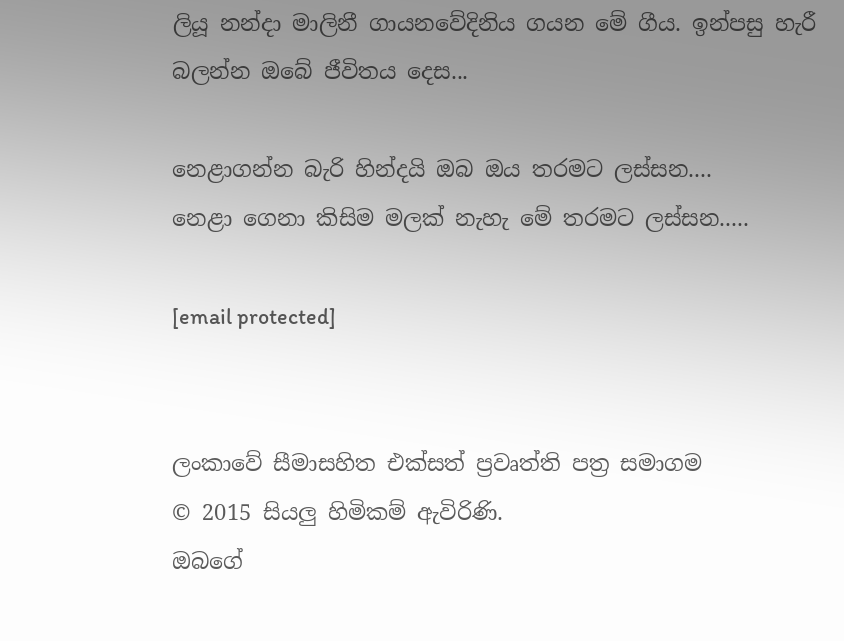ලියූ නන්දා මාලිනී ගායනවේදිනිය ගයන මේ ගීය. ඉන්පසු හැරී බලන්න ඔබේ ජීවිතය දෙස...

නෙළාගන්න බැරි හින්දයි ඔබ ඔය තරමට ලස්සන....
නෙළා ගෙනා කිසිම මලක් නැහැ මේ තරමට ලස්සන.....

[email protected]


ලංකාවේ සීමාසහිත එක්සත් ප්‍රවෘත්ති පත්‍ර සමාගම
© 2015 සියලු හිමිකම් ඇවිරිණි.
ඔබගේ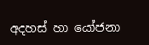අදහස් හා යෝජනා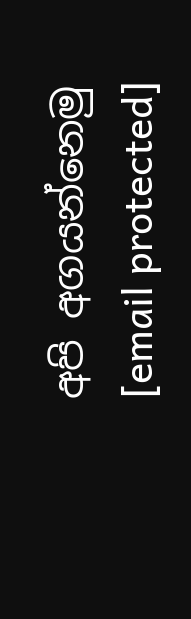අපි අගයන්නෙමු
[email protected]